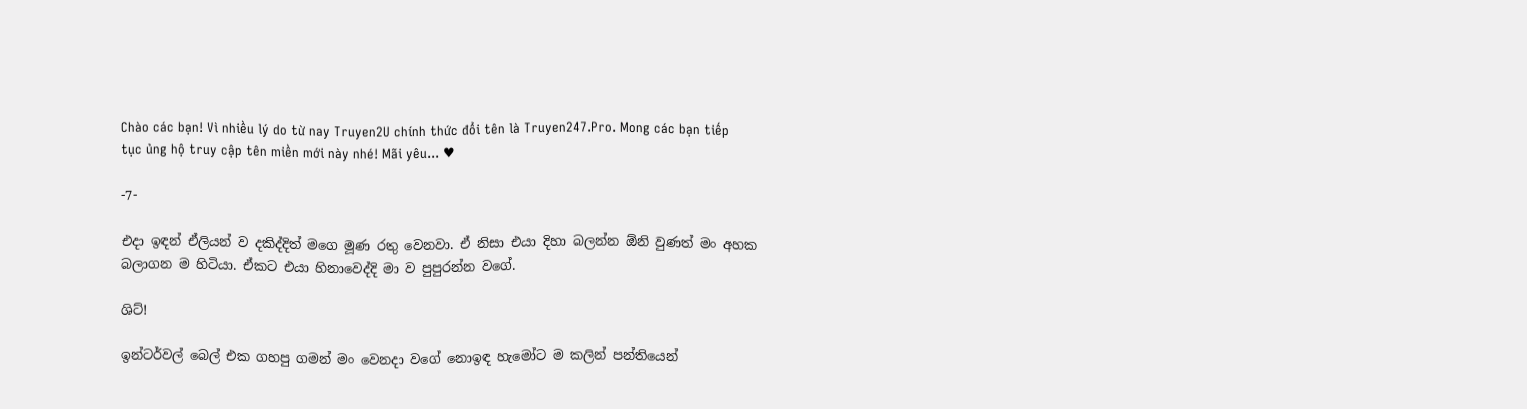Chào các bạn! Vì nhiều lý do từ nay Truyen2U chính thức đổi tên là Truyen247.Pro. Mong các bạn tiếp tục ủng hộ truy cập tên miền mới này nhé! Mãi yêu... ♥

-7-

එදා ඉඳන් ඒලියන් ව දකිද්දිත් මගෙ මූණ රතු වෙනවා. ඒ නිසා එයා දිහා බලන්න ඕනි වුණත් මං අහක බලාගන ම හිටියා. ඒකට එයා හිනාවෙද්දි මා ව පුපුරන්න වගේ.

ශිට්!

ඉන්ටර්වල් බෙල් එක ගහපු ගමන් මං වෙනදා වගේ නොඉඳ හැමෝට ම කලින් පන්තියෙන්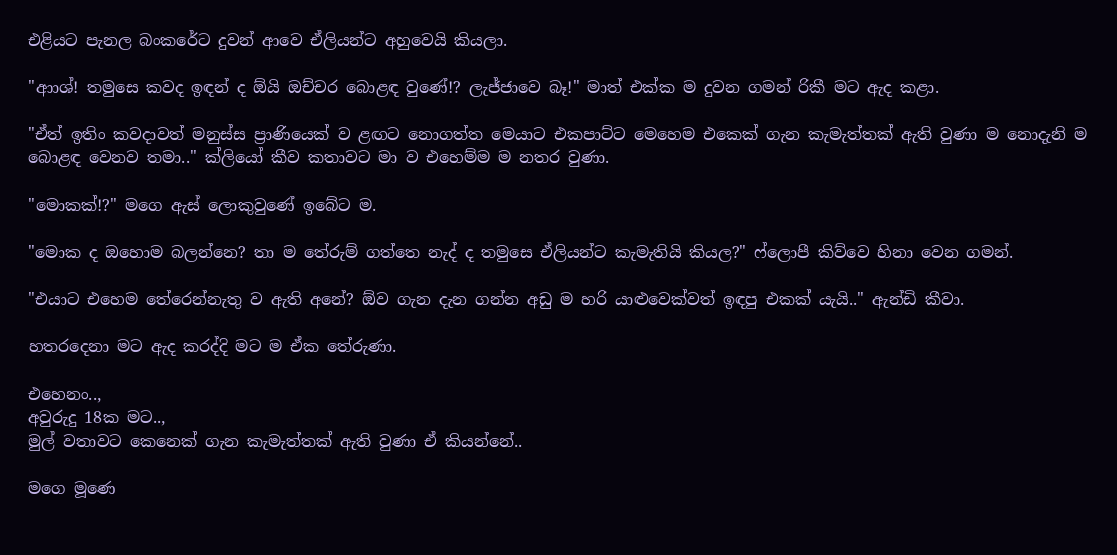එළියට පැනල බංකරේට දුවන් ආවෙ ඒලියන්ට අහුවෙයි කියලා.

"ආාශ්! තමුසෙ කවද ඉඳන් ද ඕයි ඔච්චර බොළඳ වුණේ!? ලැජ්ජාවෙ බෑ!" මාත් එක්ක ම දුවන ගමන් රිකී මට ඇද කළා.

"ඒත් ඉතිං කවදාවත් මනුස්ස ප්‍රාණියෙක් ව ළඟට නොගත්ත මෙයාට එකපාට්ට මෙහෙම එකෙක් ගැන කැමැත්තක් ඇති වුණා ම නොදැනි ම බොළඳ වෙනව තමා.." ක්ලියෝ කීව කතාවට මා ව එහෙම්ම ම නතර වුණා.

"මොකක්!?" මගෙ ඇස් ලොකුවුණේ ඉබේට ම.

"මොක ද ඔහොම බලන්නෙ? තා ම තේරුම් ගත්තෙ නැද් ද තමුසෙ ඒලියන්ට කැමැතියි කියල?" ෆ්ලොපී කිව්වෙ හිනා වෙන ගමන්.

"එයාට එහෙම තේරෙන්නැතු ව ඇති අනේ? ඕව ගැන දැන ගන්න අඩු ම හරි යාළුවෙක්වත් ඉඳපු එකක් යැයි.." ඇන්ඩි කීවා.

හතරදෙනා මට ඇද කරද්දි මට ම ඒක තේරුණා.

එහෙනං..,
අවුරුදු 18ක මට..,
මුල් වතාවට කෙනෙක් ගැන කැමැත්තක් ඇති වුණා ඒ කියන්නේ..

මගෙ මූණෙ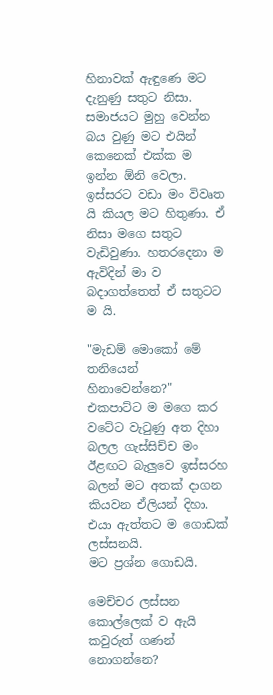හිනාවක් ඇඳුණෙ මට දැනුණු සතුට නිසා. සමාජයට මුහු වෙන්න බය වුණු මට එයින් කෙනෙක් එක්ක ම ඉන්න ඕනි වෙලා. ඉස්සරට වඩා මං විවෘත යි කියල මට හිතුණා. ඒ නිසා මගෙ සතුට වැඩිවුණා. හතරදෙනා ම ඇවිදින් මා ව බදාගත්තෙත් ඒ සතුටට ම යි.

"මැඩම් මොකෝ මේ තනියෙන් හිනාවෙන්නෙ?" එකපාට්ට ම මගෙ කර වටේට වැටුණු අත දිහා බලල ගැස්සිච්ච මං ඊළඟට බැලුවෙ ඉස්සරහ බලන් මට අතක් දාගන කියවන ඒලියන් දිහා. එයා ඇත්තට ම ගොඩක් ලස්සනයි.
මට ප්‍රශ්න ගොඩයි.

මෙච්චර ලස්සන කොල්ලෙක් ව ඇයි කවුරුත් ගණන් නොගන්නෙ?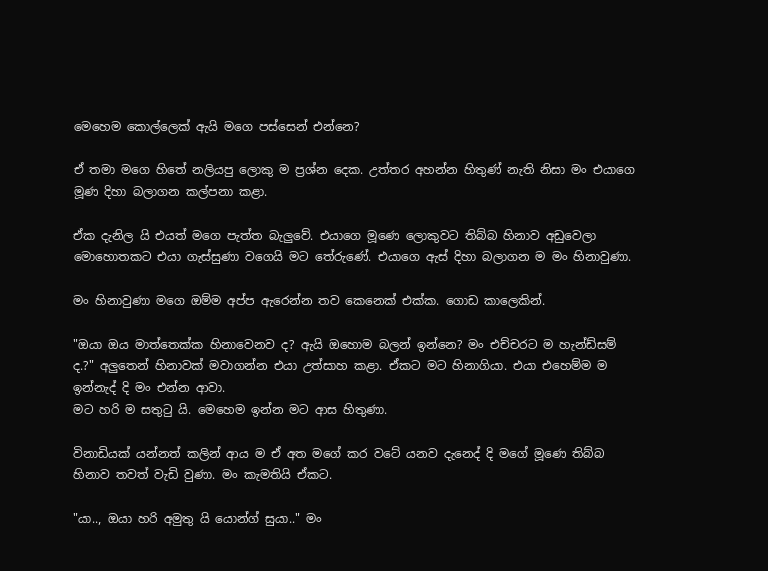මෙහෙම කොල්ලෙක් ඇයි මගෙ පස්සෙන් එන්නෙ?

ඒ තමා මගෙ හිතේ නලියපු ලොකු ම ප්‍රශ්න දෙක. උත්තර අහන්න හිතුණ් නැති නිසා මං එයාගෙ මූණ දිහා බලාගන කල්පනා කළා.

ඒක දැනිල යි එයත් මගෙ පැත්ත බැලුවේ. එයාගෙ මූණෙ ලොකුවට තිබ්බ හිනාව අඩුවෙලා මොහොතකට එයා ගැස්සුණා වගෙයි මට තේරුණේ. එයාගෙ ඇස් දිහා බලාගන ම මං හිනාවුණා.

මං හිනාවුණා මගෙ ඔම්ම අප්ප ඇරෙන්න තව කෙනෙක් එක්ක. ගොඩ කාලෙකින්.

"ඔයා ඔය මාත්තෙක්ක හිනාවෙනව ද? ඇයි ඔහොම බලන් ඉන්නෙ? මං එච්චරට ම හැන්ඩ්සම් ද.?" අලුතෙන් හිනාවක් මවාගන්න එයා උත්සාහ කළා. ඒකට මට හිනාගියා. එයා එහෙම්ම ම ඉන්නැද් දි මං එන්න ආවා.
මට හරි ම සතුටු යි. මෙහෙම ඉන්න මට ආස හිතුණා.

විනාඩියක් යන්නත් කලින් ආය ම ඒ අත මගේ කර වටේ යනව දැනෙද් දි මගේ මූණෙ තිබ්බ හිනාව තවත් වැඩි වුණා. මං කැමතියි ඒකට.

"යා.., ඔයා හරි අමුතු යි යොන්ග් සුයා.." මං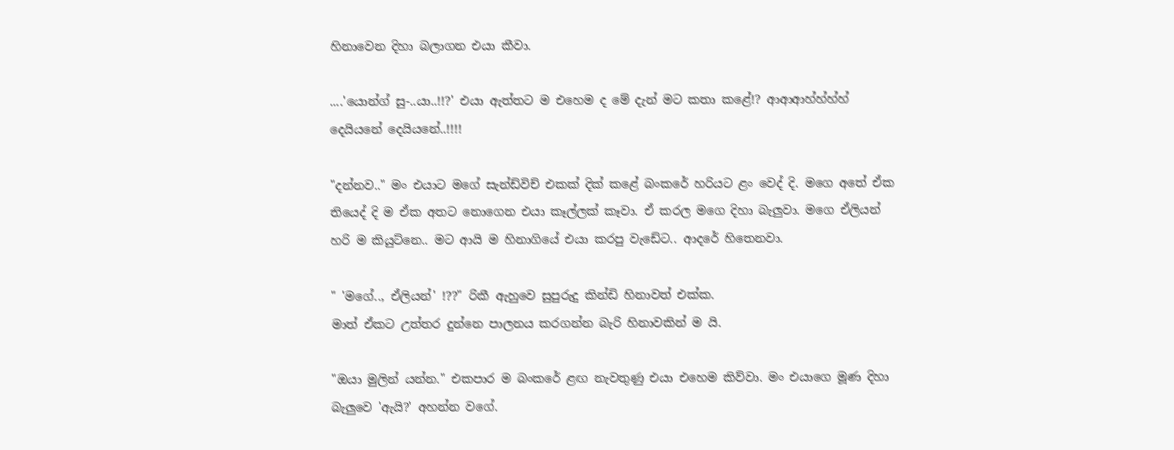හිනාවෙන දිහා බලාගන එයා කීවා.

....'යොන්ග් සු-..යා..!!?' එයා ඇත්තට ම එහෙම ද මේ දැන් මට කතා කළේ!? ආආආහ්හ්හ්හ් දෙයියනේ දෙයියනේ..!!!!

"දන්නව.." මං එයාට මගේ සැන්ඩ්විච් එකක් දික් කළේ බංකරේ හරියට ළං වෙද් දි. මගෙ අතේ ඒක තියෙද් දි ම ඒක අතට නොගෙන එයා කෑල්ලක් කෑවා. ඒ කරල මගෙ දිහා බැලුවා. මගෙ ඒලියන් හරි ම කියුට්නෙ.. මට ආයි ම හිනාගියේ එයා කරපු වැඩේට.. ආදරේ හිතෙනවා.

" 'මගේ.., ඒලියන්' !??" රිකී ඇහුවෙ සුපුරුදු කින්ඩි හිනාවත් එක්ක.
මාත් ඒකට උත්තර දුන්නෙ පාලනය කරගන්න බැරි හිනාවකින් ම යි.

"ඔයා මුලින් යන්න." එකපාර ම බංකරේ ළඟ නැවතුණු එයා එහෙම කිව්වා. මං එයාගෙ මූණ දිහා බැලුවෙ 'ඇයි?' අහන්න වගේ.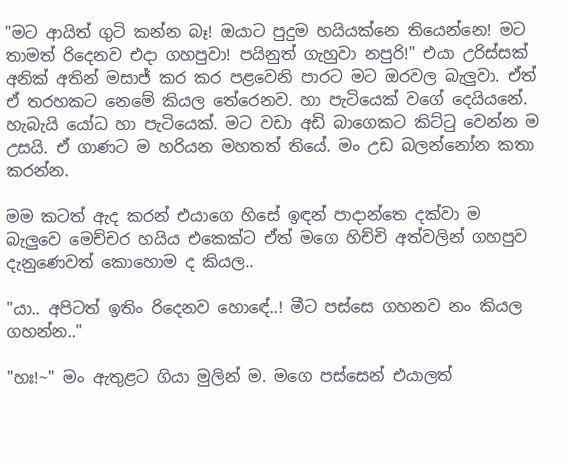"මට ආයිත් ගුටි කන්න බෑ! ඔයාට පුදුම හයියක්නෙ තියෙන්නෙ! මට තාමත් රිදෙනව එදා ගහපුවා! පයිනුත් ගැහුවා නපුරි!" එයා උරිස්සක් අනික් අතින් මසාජ් කර කර පළවෙනි පාරට මට ඔරවල බැලුවා. ඒත් ඒ තරහකට නෙමේ කියල තේරෙනව. හා පැටියෙක් වගේ දෙයියනේ. හැබැයි යෝධ හා පැටියෙක්. මට වඩා අඩි බාගෙකට කිට්ටු වෙන්න ම උසයි. ඒ ගාණට ම හරියන මහතත් තියේ. මං උඩ බලන්නෝන කතා කරන්න.

මම කටත් ඇද කරන් එයාගෙ හිසේ ඉඳන් පාදාන්තෙ දක්වා ම බැලුවෙ මෙච්චර හයිය එකෙක්ට ඒත් මගෙ හිච්චි අත්වලින් ගහපුව දැනුණෙවත් කොහොම ද කියල..

"යා.. අපිටත් ඉතිං රිදෙනව හොඳේ..! මීට පස්සෙ ගහනව නං කියල ගහන්න.."

"හඃ!~" මං ඇතුළට ගියා මුලින් ම. මගෙ පස්සෙන් එයාලත්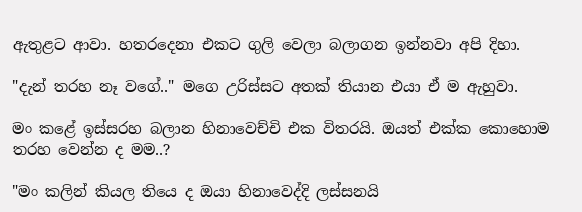ඇතුළට ආවා. හතරදෙනා එකට ගුලි වෙලා බලාගන ඉන්නවා අපි දිහා.

"දැන් තරහ නෑ වගේ.." මගෙ උරිස්සට අතක් තියාන එයා ඒ ම ඇහුවා.

මං කළේ ඉස්සරහ බලාන හිනාවෙච්චි එක විතරයි. ඔයත් එක්ක කොහොම තරහ වෙන්න ද මම..?

"මං කලින් කියල තියෙ ද ඔයා හිනාවෙද්දි ලස්සනයි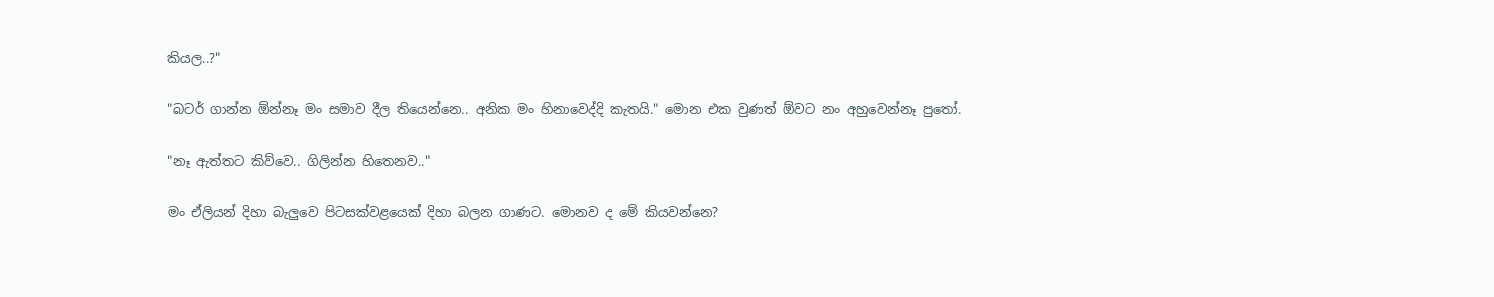කියල..?"

"බටර් ගාන්න ඕන්නෑ මං සමාව දීල තියෙන්නෙ.. අනික මං හිනාවෙද්දි කැතයි." මොන එක වුණත් ඕවට නං අහුවෙන්නෑ පුතෝ.

"නෑ ඇත්තට කිව්වෙ.. ගිලින්න හිතෙනව.."

මං ඒලියන් දිහා බැලුවෙ පිටසක්වළයෙක් දිහා බලන ගාණට. මොනව ද මේ කියවන්නෙ?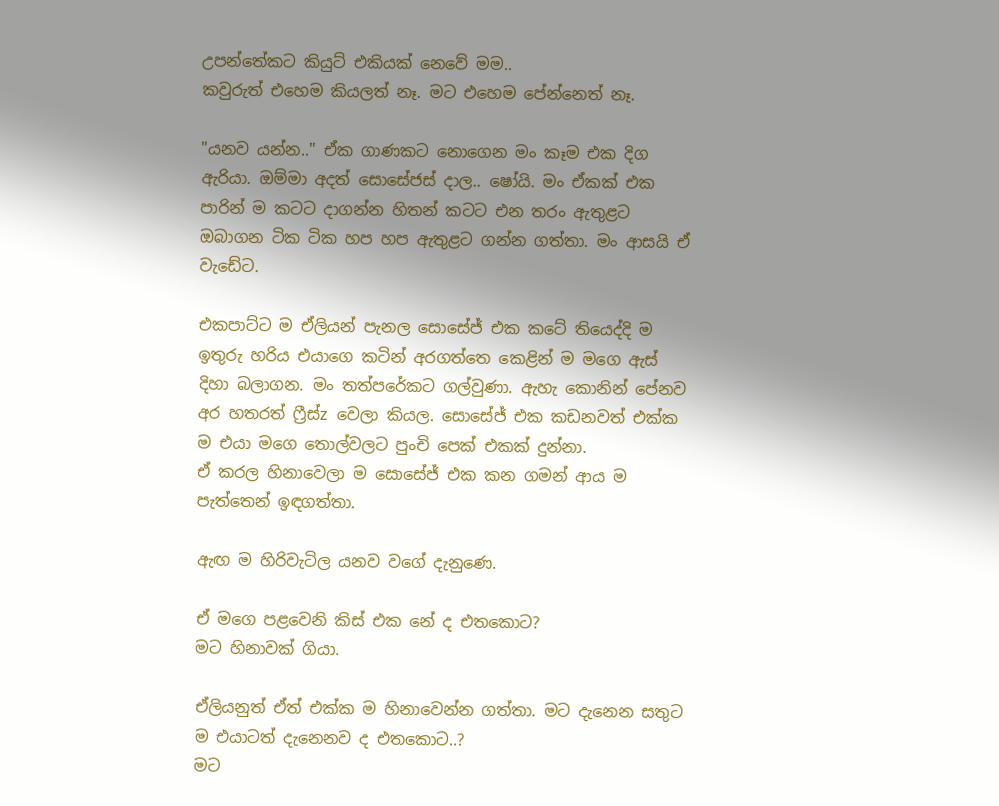උපන්තේකට කියුට් එකියක් නෙවේ මම..
කවුරුත් එහෙම කියලත් නෑ. මට එහෙම පේන්නෙත් නෑ.

"යනව යන්න.." ඒක ගාණකට නොගෙන මං කෑම එක දිග ඇරියා. ඔම්මා අදත් සොසේජස් දාල.. ෂෝයි. මං ඒකක් එක පාරින් ම කටට දාගන්න හිතන් කටට එන තරං ඇතුළට ඔබාගන ටික ටික හප හප ඇතුළට ගන්න ගත්තා. මං ආසයි ඒ වැඩේට.

එකපාට්ට ම ඒලියන් පැනල සොසේජ් එක කටේ තියෙද්දි ම ඉතුරු හරිය එයාගෙ කටින් අරගත්තෙ කෙළින් ම මගෙ ඇස් දිහා බලාගන. මං තත්පරේකට ගල්වුණා. ඇහැ කොනින් පේනව අර හතරත් ෆ්‍රීස්z වෙලා කියල. සොසේජ් එක කඩනවත් එක්ක ම එයා මගෙ තොල්වලට පුංචි පෙක් එකක් දුන්නා.
ඒ කරල හිනාවෙලා ම සොසේජ් එක කන ගමන් ආය ම පැත්තෙන් ඉඳගත්තා.

ඇඟ ම හිරිවැටිල යනව වගේ දැනුණෙ.

ඒ මගෙ පළවෙනි කිස් එක නේ ද එතකොට?
මට හිනාවක් ගියා.

ඒලියනුත් ඒත් එක්ක ම හිනාවෙන්න ගත්තා. මට දැනෙන සතුට ම එයාටත් දැනෙනව ද එතකොට..?
මට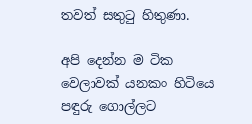තවත් සතුටු හිතුණා.

අපි දෙන්න ම ටික වෙලාවක් යනකං හිටියෙ පඳුරු ගොල්ලට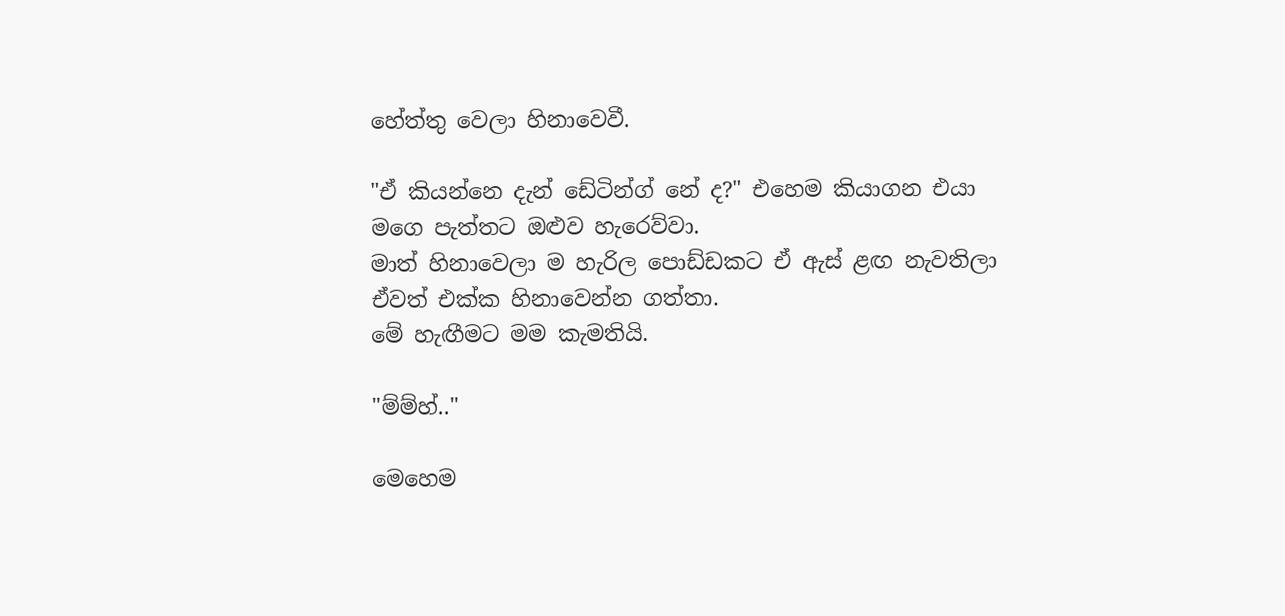හේත්තු වෙලා හිනාවෙවී.

"ඒ කියන්නෙ දැන් ඩේටින්ග් නේ ද?" එහෙම කියාගන එයා මගෙ පැත්තට ඔළුව හැරෙව්වා.
මාත් හිනාවෙලා ම හැරිල පොඩ්ඩකට ඒ ඇස් ළඟ නැවතිලා ඒවත් එක්ක හිනාවෙන්න ගත්තා.
මේ හැඟීමට මම කැමතියි.

"ම්ම්හ්.."

මෙහෙම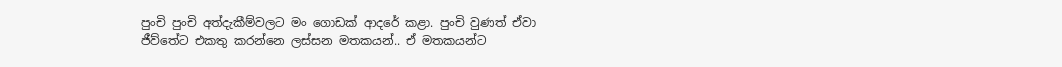පුංචි පුංචි අත්දැකීම්වලට මං ගොඩක් ආදරේ කළා. පුංචි වුණත් ඒවා ජීව්තේට එකතු කරන්නෙ ලස්සන මතකයන්.. ඒ මතකයන්ට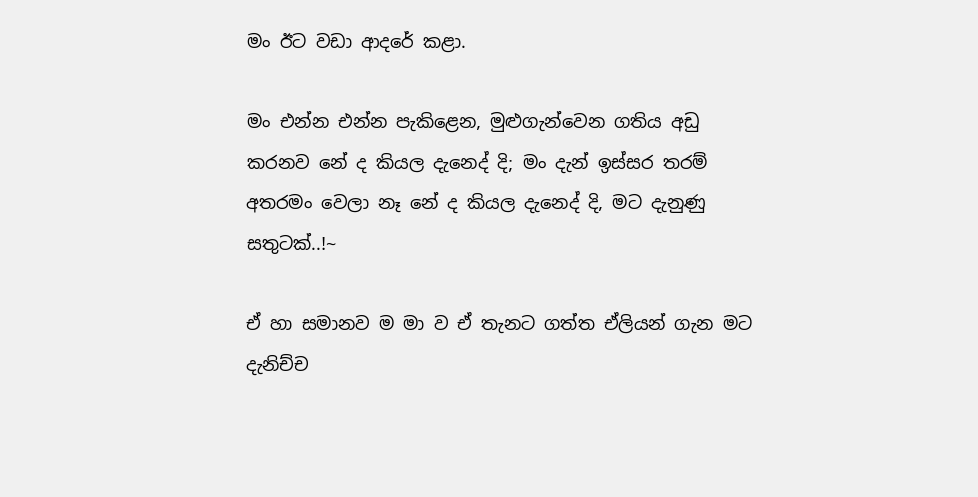මං ඊට වඩා ආදරේ කළා.

මං එන්න එන්න පැකිළෙන, මුළුගැන්වෙන ගතිය අඩු කරනව නේ ද කියල දැනෙද් දි; මං දැන් ඉස්සර තරම් අතරමං වෙලා නෑ නේ ද කියල දැනෙද් දි, මට දැනුණු සතුටක්..!~

ඒ හා සමානව ම මා ව ඒ තැනට ගත්ත ඒලියන් ගැන මට දැනිච්ච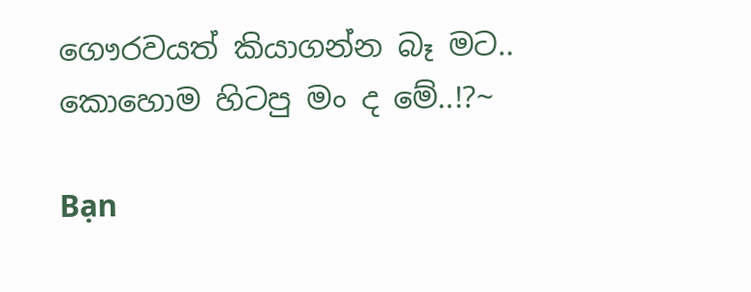ගෞරවයත් කියාගන්න බෑ මට..
කොහොම හිටපු මං ද මේ..!?~

Bạn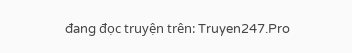đang đọc truyện trên: Truyen247.Pro